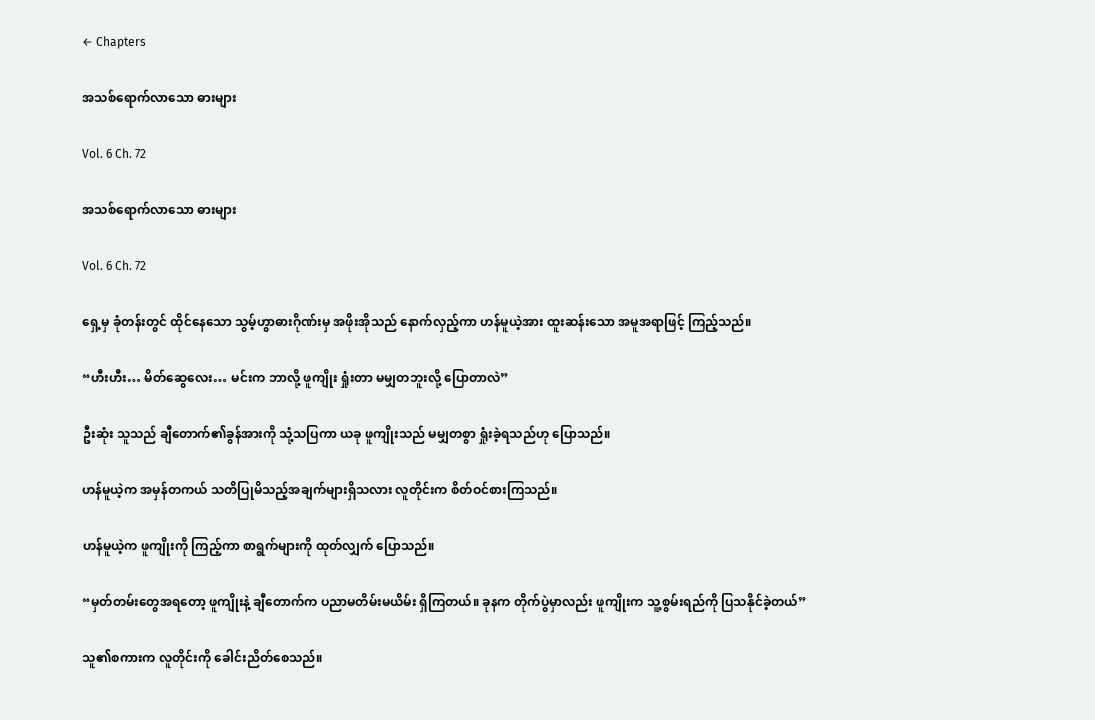← Chapters

အသစ်ရောက်လာသော ဓားများ

Vol. 6 Ch. 72

အသစ်ရောက်လာသော ဓားများ

Vol. 6 Ch. 72

ရှေ့မှ ခုံတန်းတွင် ထိုင်နေသော သွမ့်ဟွာဓားဂိုဏ်းမှ အဖိုးအိုသည် နောက်လှည့်ကာ ဟန်မူယဲ့အား ထူးဆန်းသော အမူအရာဖြင့် ကြည့်သည်။

“ဟီးဟီး… မိတ်ဆွေလေး… မင်းက ဘာလို့ ဖူကျိုး ရှုံးတာ မမျှတဘူးလို့ ပြောတာလဲ”

ဦးဆုံး သူသည် ချီတောက်၏ခွန်အားကို သုံ့သပြကာ ယခု ဖူကျိုးသည် မမျှတစွာ ရှုံးခဲ့ရသည်ဟု ပြောသည်။

ဟန်မူယဲ့က အမှန်တကယ် သတိပြုမိသည့်အချက်များရှိသလား လူတိုင်းက စိတ်ဝင်စားကြသည်။

ဟန်မူယဲ့က ဖူကျိုးကို ကြည့်ကာ စာရွက်များကို ထုတ်လျှက် ပြောသည်။

“မှတ်တမ်းတွေအရတော့ ဖူကျိုးနဲ့ ချီတောက်က ပညာမတိမ်းမယိမ်း ရှိကြတယ်။ ခုနက တိုက်ပွဲမှာလည်း ဖူကျိုးက သူ့စွမ်းရည်ကို ပြသနိုင်ခဲ့တယ်”

သူ၏စကားက လူတိုင်းကို ခေါင်းညိတ်စေသည်။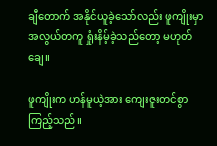ချီတောက် အနိုင်ယူခဲ့သော်လည်း ဖူကျိုးမှာ အလွယ်တကူ ရှုံးနိမ့်ခဲ့သည်တော့ မဟုတ်ချေ။

ဖူကျိုးက ဟန်မူယဲ့အား ကျေးဇူးတင်စွာ ကြည့်သည်။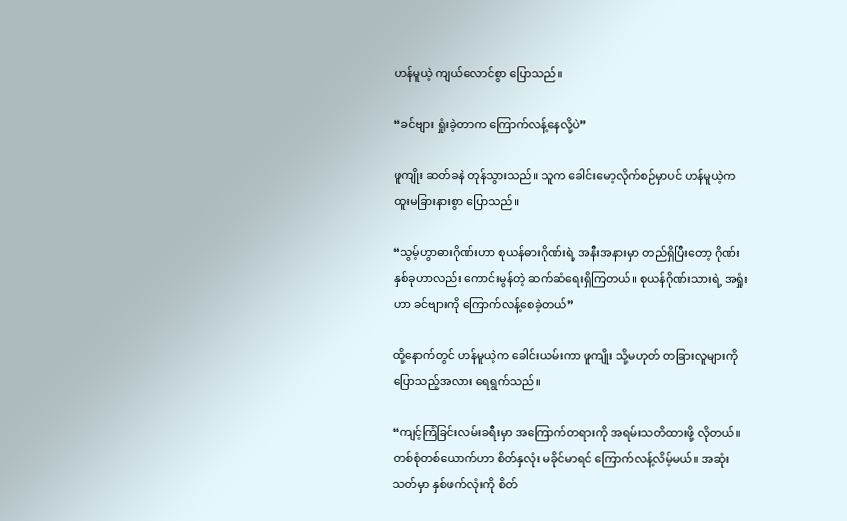ဟန်မူယဲ့ ကျယ်လောင်စွာ ပြောသည်။

“ခင်ဗျား ရှုံးခဲ့တာက ကြောက်လန့်နေလို့ပဲ”

ဖူကျိုး ဆတ်ခနဲ တုန်သွားသည်။ သူက ခေါင်းမော့လိုက်စဉ်မှာပင် ဟန်မူယဲ့က ထူးမခြားနားစွာ ပြောသည်။

“သွမ့်ဟွာဓားဂိုဏ်းဟာ စုယန်ဓားဂိုဏ်းရဲ့ အနီးအနားမှာ တည်ရှိပြီးတော့ ဂိုဏ်းနှစ်ခုဟာလည်း ကောင်းမွန်တဲ့ ဆက်ဆံရေးရှိကြတယ်။ စုယန်ဂိုဏ်းသားရဲ့ အရှုံးဟာ ခင်ဗျားကို ကြောက်လန့်စေခဲ့တယ်”

ထို့နောက်တွင် ဟန်မူယဲ့က ခေါင်းယမ်းကာ ဖူကျိုး သို့မဟုတ် တခြားလူများကို ပြောသည့်အလား ရေရွက်သည်။

“ကျင့်ကြံခြင်းလမ်းခရီးမှာ အကြောက်တရားကို အရမ်းသတိထားဖို့ လိုတယ်။ တစ်စုံတစ်ယောက်ဟာ စိတ်နှလုံး မခိုင်မာရင် ကြောက်လန့်လိမ့်မယ်။ အဆုံးသတ်မှာ နှစ်ဖက်လုံးကို စိတ်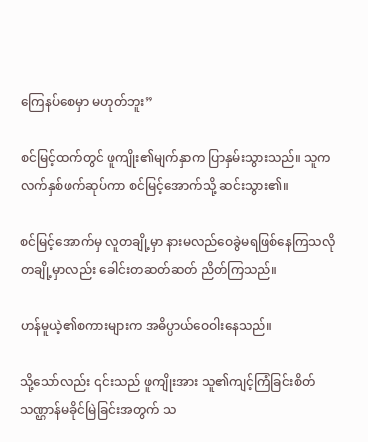ကြေနပ်စေမှာ မဟုတ်ဘူး”

စင်မြင့်ထက်တွင် ဖူကျိုး၏မျက်နှာက ပြာနှမ်းသွားသည်။ သူက လက်နှစ်ဖက်ဆုပ်ကာ စင်မြင့်အောက်သို့ ဆင်းသွား၏။

စင်မြင့်အောက်မှ လူတချို့မှာ နားမလည်ဝေခွဲမရဖြစ်နေကြသလို တချို့မှာလည်း ခေါင်းတဆတ်ဆတ် ညိတ်ကြသည်။

ဟန်မူယဲ့၏စကားများက အဓိပ္ပာယ်ဝေဝါးနေသည်။

သို့သော်လည်း ၎င်းသည် ဖူကျိုးအား သူ၏ကျင့်ကြံခြင်းစိတ်သဏ္ဌာန်မခိုင်မြဲခြင်းအတွက် သ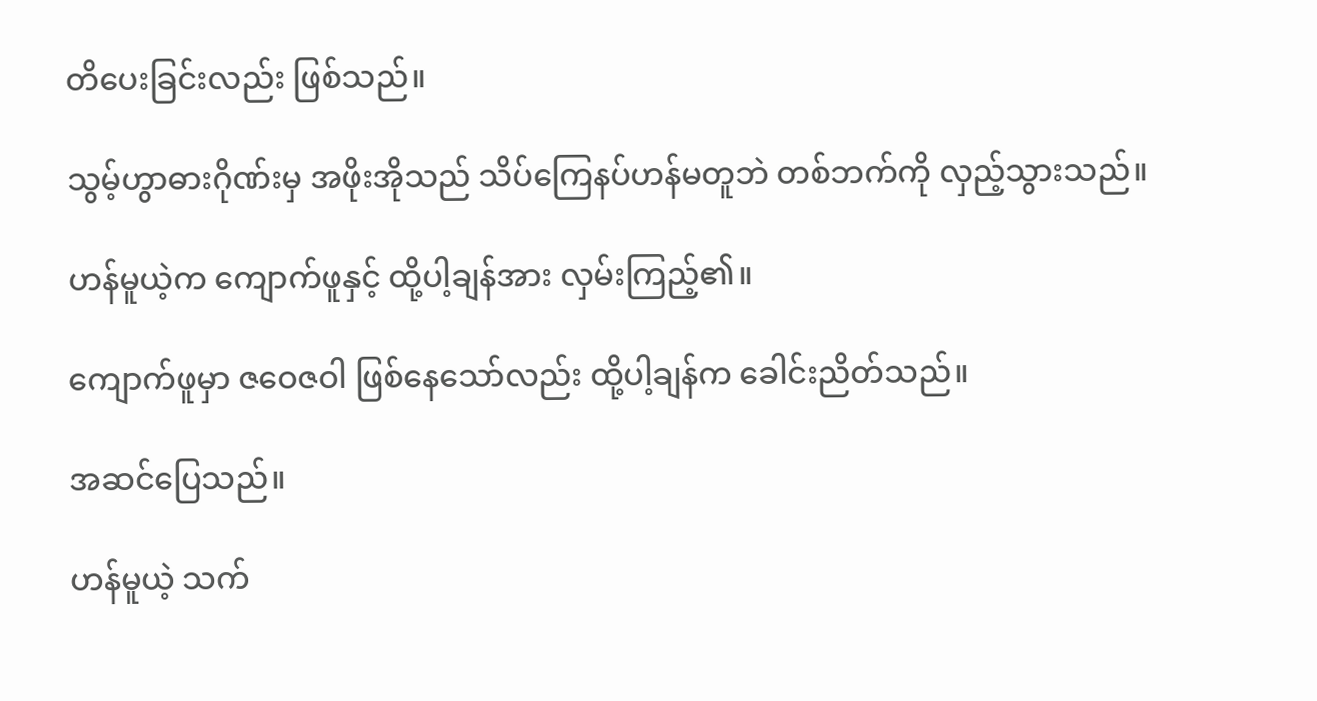တိပေးခြင်းလည်း ဖြစ်သည်။

သွမ့်ဟွာဓားဂိုဏ်းမှ အဖိုးအိုသည် သိပ်ကြေနပ်ဟန်မတူဘဲ တစ်ဘက်ကို လှည့်သွားသည်။

ဟန်မူယဲ့က ကျောက်ဖူနှင့် ထို့ပါ့ချန်အား လှမ်းကြည့်၏။

ကျောက်ဖူမှာ ဇဝေဇဝါ ဖြစ်နေသော်လည်း ထို့ပါ့ချန်က ခေါင်းညိတ်သည်။

အဆင်ပြေသည်။

ဟန်မူယဲ့ သက်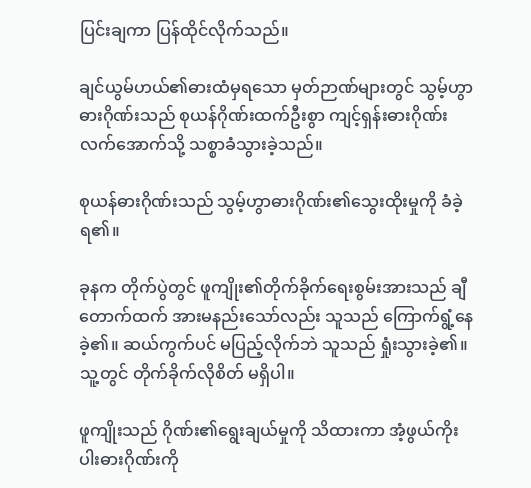ပြင်းချကာ ပြန်ထိုင်လိုက်သည်။

ချင်ယွမ်ဟယ်၏ဓားထံမှရသော မှတ်ဉာဏ်များတွင် သွမ့်ဟွာဓားဂိုဏ်းသည် စုယန်ဂိုဏ်းထက်ဦးစွာ ကျင့်ရှန်းဓားဂိုဏ်းလက်အောက်သို့ သစ္စာခံသွားခဲ့သည်။

စုယန်ဓားဂိုဏ်းသည် သွမ့်ဟွာဓားဂိုဏ်း၏သွေးထိုးမှုကို ခံခဲ့ရ၏။

ခုနက တိုက်ပွဲတွင် ဖူကျိုး၏တိုက်ခိုက်ရေးစွမ်းအားသည် ချီတောက်ထက် အားမနည်းသော်လည်း သူသည် ကြောက်ရွံ့နေခဲ့၏။ ဆယ်ကွက်ပင် မပြည့်လိုက်ဘဲ သူသည် ရှုံးသွားခဲ့၏။ သူ့တွင် တိုက်ခိုက်လိုစိတ် မရှိပါ။

ဖူကျိုးသည် ဂိုဏ်း၏ရွေးချယ်မှုကို သိထားကာ အံ့ဖွယ်ကိုးပါးဓားဂိုဏ်းကို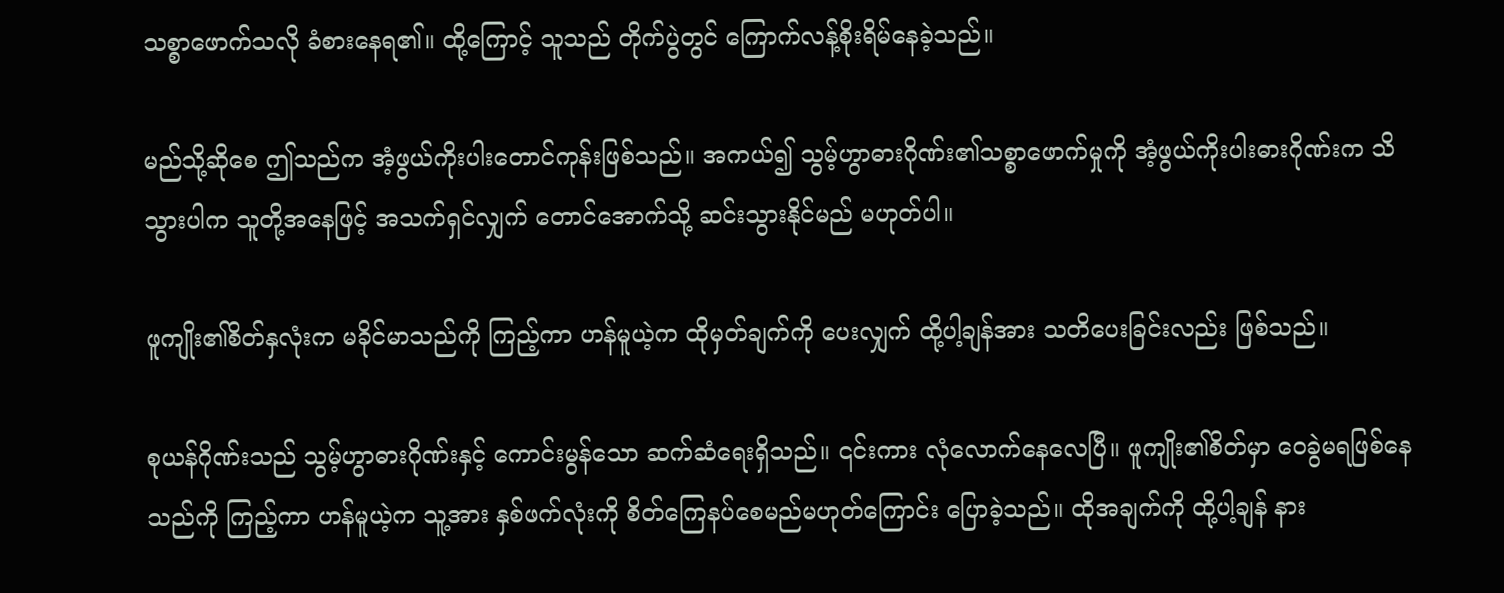သစ္စာဖောက်သလို ခံစားနေရ၏။ ထို့ကြောင့် သူသည် တိုက်ပွဲတွင် ကြောက်လန့်စိုးရိမ်နေခဲ့သည်။

မည်သို့ဆိုစေ ဤသည်က အံ့ဖွယ်ကိုးပါးတောင်ကုန်းဖြစ်သည်။ အကယ်၍ သွမ့်ဟွာဓားဂိုဏ်း၏သစ္စာဖောက်မှုကို အံ့ဖွယ်ကိုးပါးဓားဂိုဏ်းက သိသွားပါက သူတို့အနေဖြင့် အသက်ရှင်လျှက် တောင်အောက်သို့ ဆင်းသွားနိုင်မည် မဟုတ်ပါ။

ဖူကျိုး၏စိတ်နှလုံးက မခိုင်မာသည်ကို ကြည့်ကာ ဟန်မူယဲ့က ထိုမှတ်ချက်ကို ပေးလျှက် ထို့ပါ့ချန်အား သတိပေးခြင်းလည်း ဖြစ်သည်။

စုယန်ဂိုဏ်းသည် သွမ့်ဟွာဓားဂိုဏ်းနှင့် ကောင်းမွန်သော ဆက်ဆံရေးရှိသည်။ ၎င်းကား လုံလောက်နေလေပြီ။ ဖူကျိုး၏စိတ်မှာ ဝေခွဲမရဖြစ်နေသည်ကို ကြည့်ကာ ဟန်မူယဲ့က သူ့အား နှစ်ဖက်လုံးကို စိတ်ကြေနပ်စေမည်မဟုတ်ကြောင်း ပြောခဲ့သည်။ ထိုအချက်ကို ထို့ပါ့ချန် နား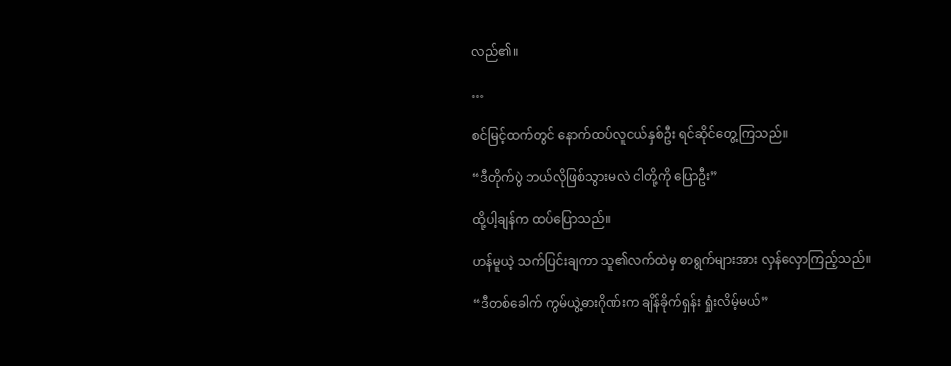လည်၏။

…

စင်မြင့်ထက်တွင် နောက်ထပ်လူငယ်နှစ်ဦး ရင်ဆိုင်တွေ့ကြသည်။

“ဒီတိုက်ပွဲ ဘယ်လိုဖြစ်သွားမလဲ ငါတို့ကို ပြောဦး”

ထို့ပါ့ချန်က ထပ်ပြောသည်။

ဟန်မူယဲ့ သက်ပြင်းချကာ သူ၏လက်ထဲမှ စာရွက်များအား လှန်လှောကြည့်သည်။

“ဒီတစ်ခေါက် ကွမ်ယွဲ့ဓားဂိုဏ်းက ချိန်ခိုက်ရှန်း ရှုံးလိမ့်မယ်”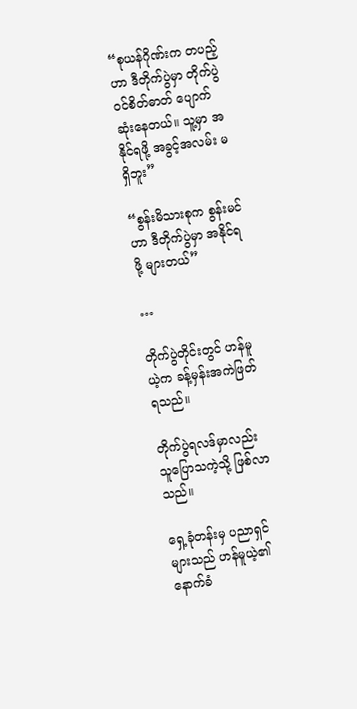“စုယန်ဂိုဏ်းက တပည့်ဟာ ဒီတိုက်ပွဲမှာ တိုက်ပွဲဝင်စိတ်ဓာတ် ပျောက်ဆုံးနေတယ်။ သူ့မှာ အနိုင်ရဖို့ အခွင့်အလမ်း မရှိဘူး”

“စွန်းမိသားစုက စွန်းမင်ဟာ ဒီတိုက်ပွဲမှာ အနိုင်ရဖို့ များတယ်”

…

တိုက်ပွဲတိုင်းတွင် ဟန်မူယဲ့က ခန့်မှန်းအကဲဖြတ်ရသည်။

တိုက်ပွဲရလဒ်မှာလည်း သူပြောသကဲ့သို့ ဖြစ်လာသည်။

ရှေ့ခုံတန်းမှ ပညာရှင်များသည် ဟန်မူယဲ့၏နောက်ခံ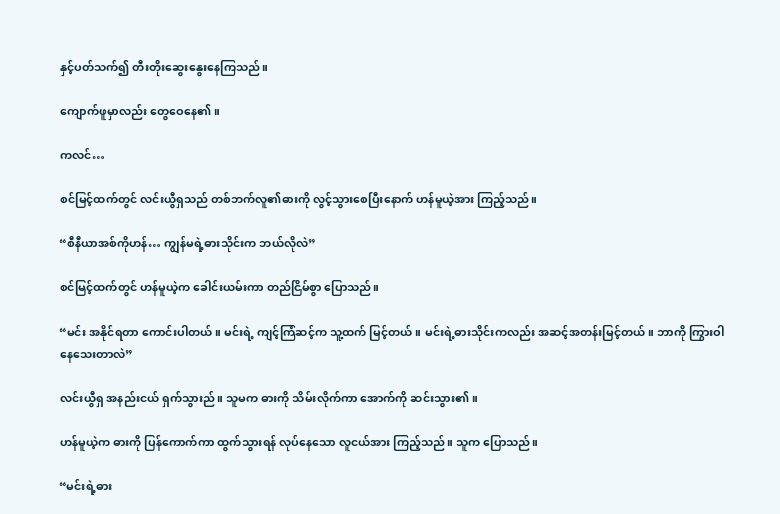နှင့်ပတ်သက်၍ တီးတိုးဆွေးနွေးနေကြသည်။

ကျောက်ဖူမှာလည်း တွေဝေနေ၏။

ကလင်…

စင်မြင့်ထက်တွင် လင်းယွီရှသည် တစ်ဘက်လူ၏ဓားကို လွင့်သွားစေပြီးနောက် ဟန်မူယဲ့အား ကြည့်သည်။

“စီနီယာအစ်ကိုဟန်… ကျွန်မရဲ့ဓားသိုင်းက ဘယ်လိုလဲ”

စင်မြင့်ထက်တွင် ဟန်မူယဲ့က ခေါင်းယမ်းကာ တည်ငြိမ်စွာ ပြောသည်။

“မင်း အနိုင်ရတာ ကောင်းပါတယ်။ မင်းရဲ့ ကျင့်ကြံဆင့်က သူ့ထက် မြင့်တယ်။ မင်းရဲ့ဓားသိုင်းကလည်း အဆင့်အတန်းမြင့်တယ်။ ဘာကို ကြွားဝါနေသေးတာလဲ”

လင်းယွီရှ အနည်းငယ် ရှက်သွားည်။ သူမက ဓားကို သိမ်းလိုက်ကာ အောက်ကို ဆင်းသွား၏။

ဟန်မူယဲ့က ဓားကို ပြန်ကောက်ကာ ထွက်သွားရန် လုပ်နေသော လူငယ်အား ကြည့်သည်။ သူက ပြောသည်။

“မင်းရဲ့ဓား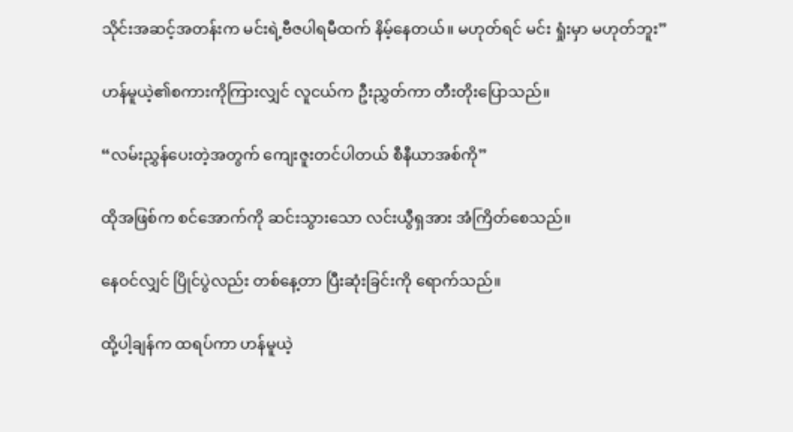သိုင်းအဆင့်အတန်းက မင်းရဲ့ဗီဇပါရမီထက် နိမ့်နေတယ်။ မဟုတ်ရင် မင်း ရှုံးမှာ မဟုတ်ဘူး”

ဟန်မူယဲ့၏စကားကိုကြားလျှင် လူငယ်က ဦးညွှတ်ကာ တီးတိုးပြောသည်။

“လမ်းညွှန်ပေးတဲ့အတွက် ကျေးဇူးတင်ပါတယ် စီနီယာအစ်ကို”

ထိုအဖြစ်က စင်အောက်ကို ဆင်းသွားသော လင်းယွီရှအား အံကြိတ်စေသည်။

နေဝင်လျှင် ပြိုင်ပွဲလည်း တစ်နေ့တာ ပြီးဆုံးခြင်းကို ရောက်သည်။

ထို့ပါ့ချန်က ထရပ်ကာ ဟန်မူယဲ့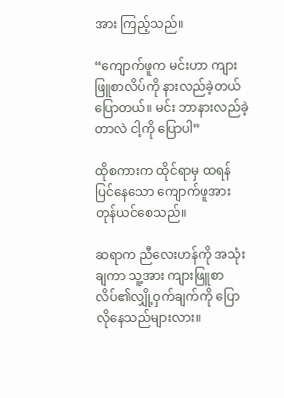အား ကြည့်သည်။

“ကျောက်ဖူက မင်းဟာ ကျားဖြူစာလိပ်ကို နားလည်ခဲ့တယ် ပြောတယ်။ မင်း ဘာနားလည်ခဲ့တာလဲ ငါ့ကို ပြောပါ”

ထိုစကားက ထိုင်ရာမှ ထရန် ပြင်နေသော ကျောက်ဖူအား တုန်ယင်စေသည်။

ဆရာက ညီလေးဟန်ကို အသုံးချကာ သူ့အား ကျားဖြူစာလိပ်၏လျှို့ဝှက်ချက်ကို ပြောလိုနေသည်များလား။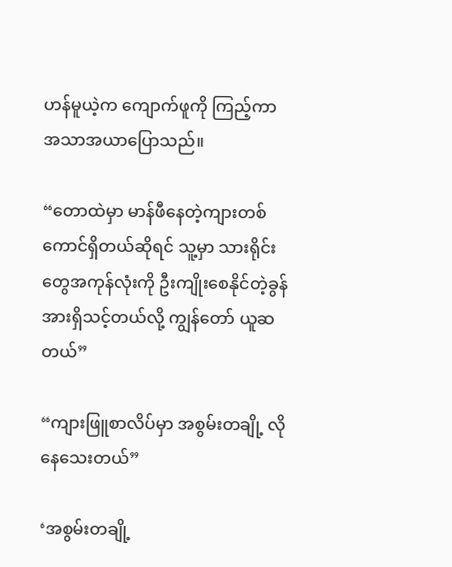ဟန်မူယဲ့က ကျောက်ဖူကို ကြည့်ကာ အသာအယာပြောသည်။

“တောထဲမှာ မာန်ဖီနေတဲ့ကျားတစ်ကောင်ရှိတယ်ဆိုရင် သူ့မှာ သားရိုင်းတွေအကုန်လုံးကို ဦးကျိုးစေနိုင်တဲ့ခွန်အားရှိသင့်တယ်လို့ ကျွန်တော် ယူဆတယ်”

“ကျားဖြူစာလိပ်မှာ အစွမ်းတချို့ လိုနေသေးတယ်”

‘အစွမ်းတချို့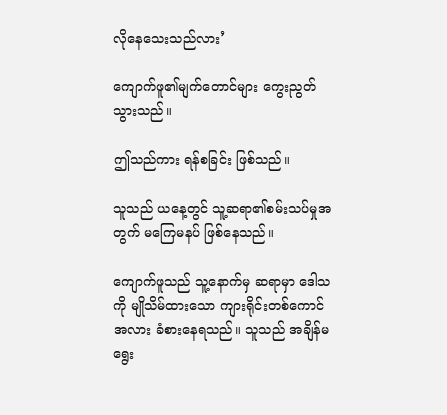လိုနေသေးသည်လား’

ကျောက်ဖူ၏မျက်တောင်များ ကွေးညွတ်သွားသည်။

ဤသည်ကား ရန်စခြင်း ဖြစ်သည်။

သူသည် ယနေ့တွင် သူ့ဆရာ၏စမ်းသပ်မှုအတွက် မကြေမနပ် ဖြစ်နေသည်။

ကျောက်ဖူသည် သူ့နောက်မှ ဆရာမှာ ဒေါသကို မျိုသိမ်ထားသော ကျားရိုင်းတစ်ကောင်အလား ခံစားနေရသည်။ သူသည် အချိန်မရွေး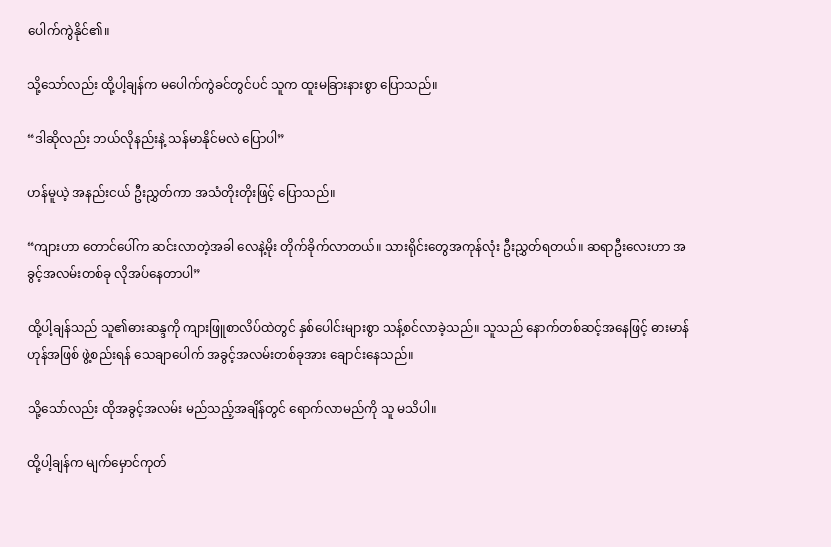ပေါက်ကွဲနိုင်၏။

သို့သော်လည်း ထို့ပါ့ချန်က မပေါက်ကွဲခင်တွင်ပင် သူက ထူးမခြားနားစွာ ပြောသည်။

“ဒါဆိုလည်း ဘယ်လိုနည်းနဲ့ သန်မာနိုင်မလဲ ပြောပါ”

ဟန်မူယဲ့ အနည်းငယ် ဦးညွှတ်ကာ အသံတိုးတိုးဖြင့် ပြောသည်။

“ကျားဟာ တောင်ပေါ်က ဆင်းလာတဲ့အခါ လေနဲ့မိုး တိုက်ခိုက်လာတယ်။ သားရိုင်းတွေအကုန်လုံး ဦးညွှတ်ရတယ်။ ဆရာဦးလေးဟာ အခွင့်အလမ်းတစ်ခု လိုအပ်နေတာပါ”

ထို့ပါ့ချန်သည် သူ၏ဓားဆန္ဒကို ကျားဖြူစာလိပ်ထဲတွင် နှစ်ပေါင်းများစွာ သန့်စင်လာခဲ့သည်။ သူသည် နောက်တစ်ဆင့်အနေဖြင့် ဓားမာန်ဟုန်အဖြစ် ဖွဲ့စည်းရန် သေချာပေါက် အခွင့်အလမ်းတစ်ခုအား ချောင်းနေသည်။

သို့သော်လည်း ထိုအခွင့်အလမ်း မည်သည့်အချိန်တွင် ရောက်လာမည်ကို သူ မသိပါ။

ထို့ပါ့ချန်က မျက်မှောင်ကုတ်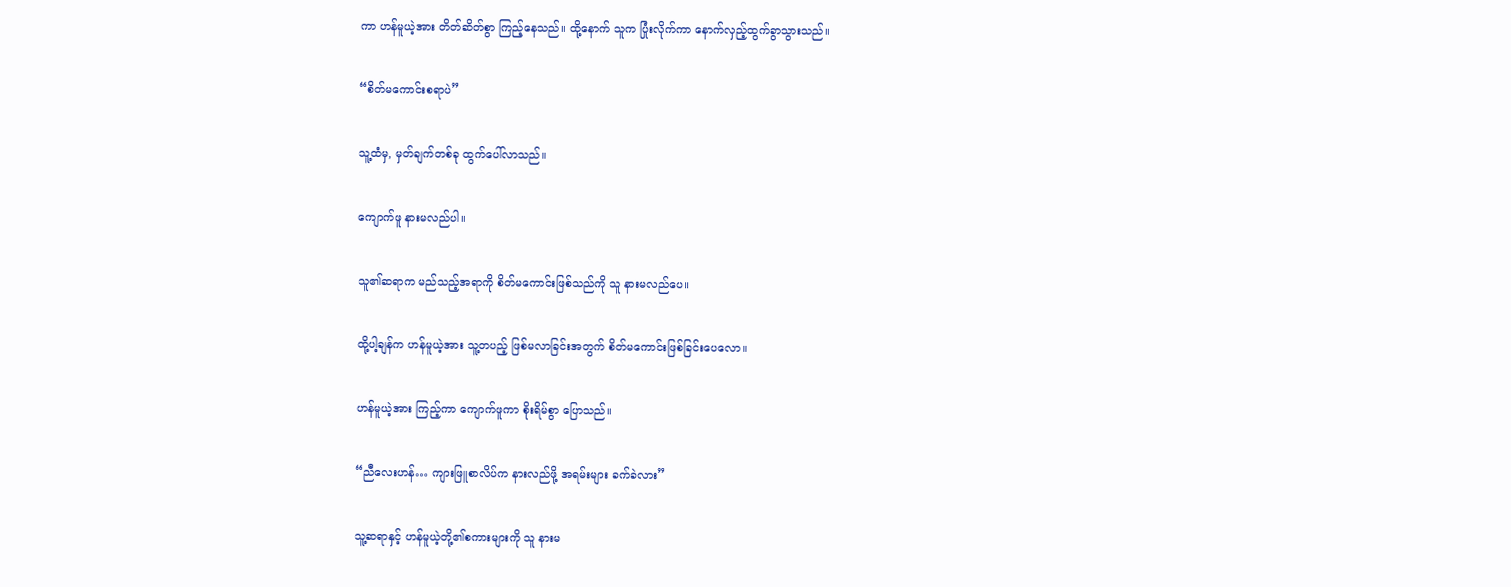ကာ ဟန်မူယဲ့အား တိတ်ဆိတ်စွာ ကြည့်နေသည်။ ထို့နောက် သူက ပြုံးလိုက်ကာ နောက်လှည့်ထွက်ခွာသွားသည်။

“စိတ်မကောင်းစရာပဲ”

သူ့ထံမှ, မှတ်ချက်တစ်ခု ထွက်ပေါ်လာသည်။

ကျောက်ဖူ နားမလည်ပါ။

သူ၏ဆရာက မည်သည့်အရာကို စိတ်မကောင်းဖြစ်သည်ကို သူ နားမလည်ပေ။

ထို့ပါ့ချန်က ဟန်မူယဲ့အား သူ့တပည့် ဖြစ်မလာခြင်းအတွက် စိတ်မကောင်းဖြစ်ခြင်းပေလော။

ဟန်မူယဲ့အား ကြည့်ကာ ကျောက်ဖူကာ စိုးရိမ်စွာ ပြောသည်။

“ညီလေးဟန်… ကျားဖြူစာလိပ်က နားလည်ဖို့ အရမ်းများ ခက်ခဲလား”

သူ့ဆရာနှင့် ဟန်မူယဲ့တို့၏စကားများကို သူ နားမ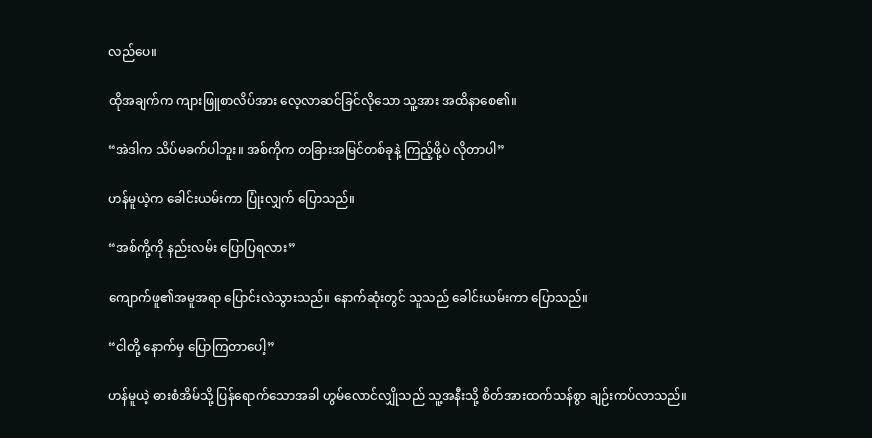လည်ပေ။

ထိုအချက်က ကျားဖြူစာလိပ်အား လေ့လာဆင်ခြင်လိုသော သူ့အား အထိနာစေ၏။

“အဲဒါက သိပ်မခက်ပါဘူး။ အစ်ကိုက တခြားအမြင်တစ်ခုနဲ့ ကြည့်ဖို့ပဲ လိုတာပါ”

ဟန်မူယဲ့က ခေါင်းယမ်းကာ ပြုံးလျှက် ပြောသည်။

“အစ်ကို့ကို နည်းလမ်း ပြောပြရလား”

ကျောက်ဖူ၏အမူအရာ ပြောင်းလဲသွားသည်။ နောက်ဆုံးတွင် သူသည် ခေါင်းယမ်းကာ ပြောသည်။

“ငါတို့ နောက်မှ ပြောကြတာပေါ့”

ဟန်မူယဲ့ ဓားစံအိမ်သို့ ပြန်ရောက်သောအခါ ဟွမ်လောင်လျှိုသည် သူ့အနီးသို့ စိတ်အားထက်သန်စွာ ချဉ်းကပ်လာသည်။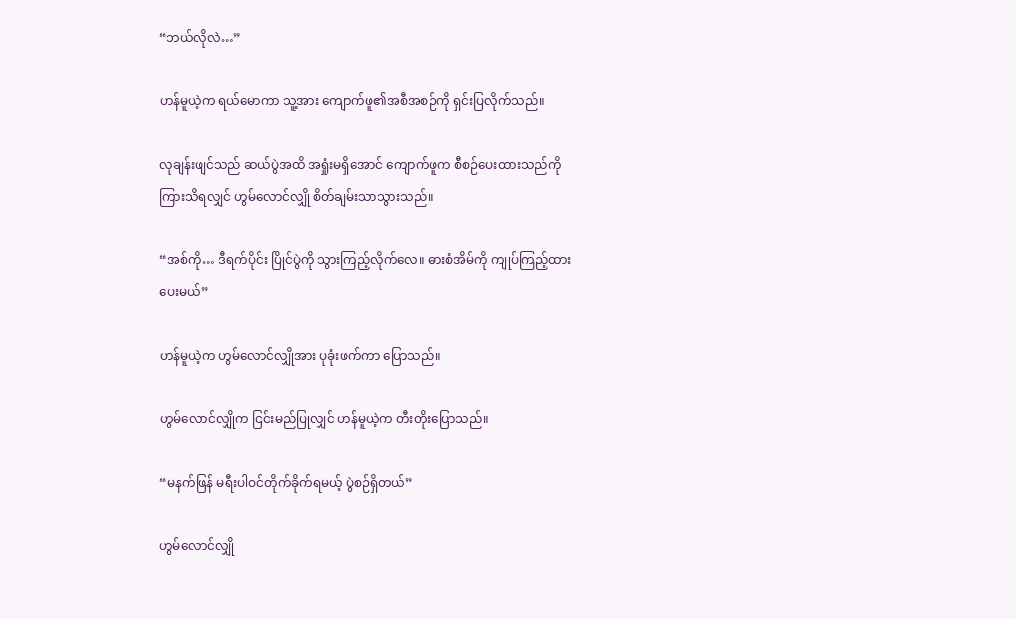“ဘယ်လိုလဲ…”

ဟန်မူယဲ့က ရယ်မောကာ သူ့အား ကျောက်ဖူ၏အစီအစဉ်ကို ရှင်းပြလိုက်သည်။

လုချန်းဖျင်သည် ဆယ်ပွဲအထိ အရှုံးမရှိအောင် ကျောက်ဖူက စီစဉ်ပေးထားသည်ကို ကြားသိရလျှင် ဟွမ်လောင်လျှို စိတ်ချမ်းသာသွားသည်။

“အစ်ကို… ဒီရက်ပိုင်း ပြိုင်ပွဲကို သွားကြည့်လိုက်လေ။ ဓားစံအိမ်ကို ကျုပ်ကြည့်ထားပေးမယ်”

ဟန်မူယဲ့က ဟွမ်လောင်လျှိုအား ပုခုံးဖက်ကာ ပြောသည်။

ဟွမ်လောင်လျှိုက ငြင်းမည်ပြုလျှင် ဟန်မူယဲ့က တီးတိုးပြောသည်။

“မနက်ဖြန် မရီးပါဝင်တိုက်ခိုက်ရမယ့် ပွဲစဉ်ရှိတယ်”

ဟွမ်လောင်လျှို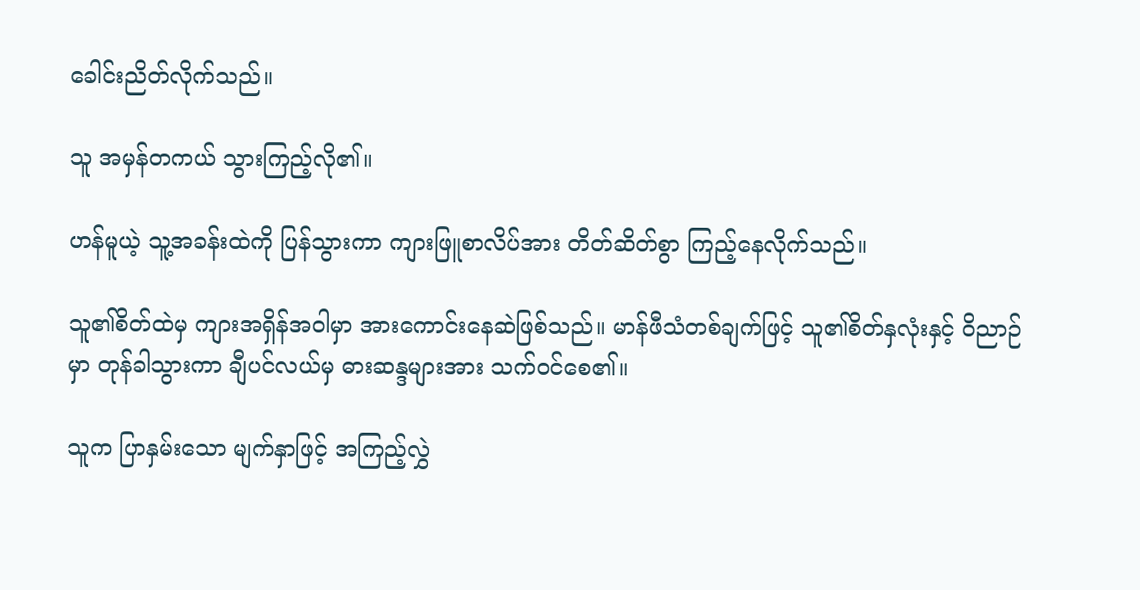ခေါင်းညိတ်လိုက်သည်။

သူ အမှန်တကယ် သွားကြည့်လို၏။

ဟန်မူယဲ့ သူ့အခန်းထဲကို ပြန်သွားကာ ကျားဖြူစာလိပ်အား တိတ်ဆိတ်စွာ ကြည့်နေလိုက်သည်။

သူ၏စိတ်ထဲမှ ကျားအရှိန်အဝါမှာ အားကောင်းနေဆဲဖြစ်သည်။ မာန်ဖီသံတစ်ချက်ဖြင့် သူ၏စိတ်နှလုံးနှင့် ဝိညာဉ်မှာ တုန်ခါသွားကာ ချီပင်လယ်မှ ဓားဆန္ဒများအား သက်ဝင်စေ၏။

သူက ပြာနှမ်းသော မျက်နှာဖြင့် အကြည့်လွှဲ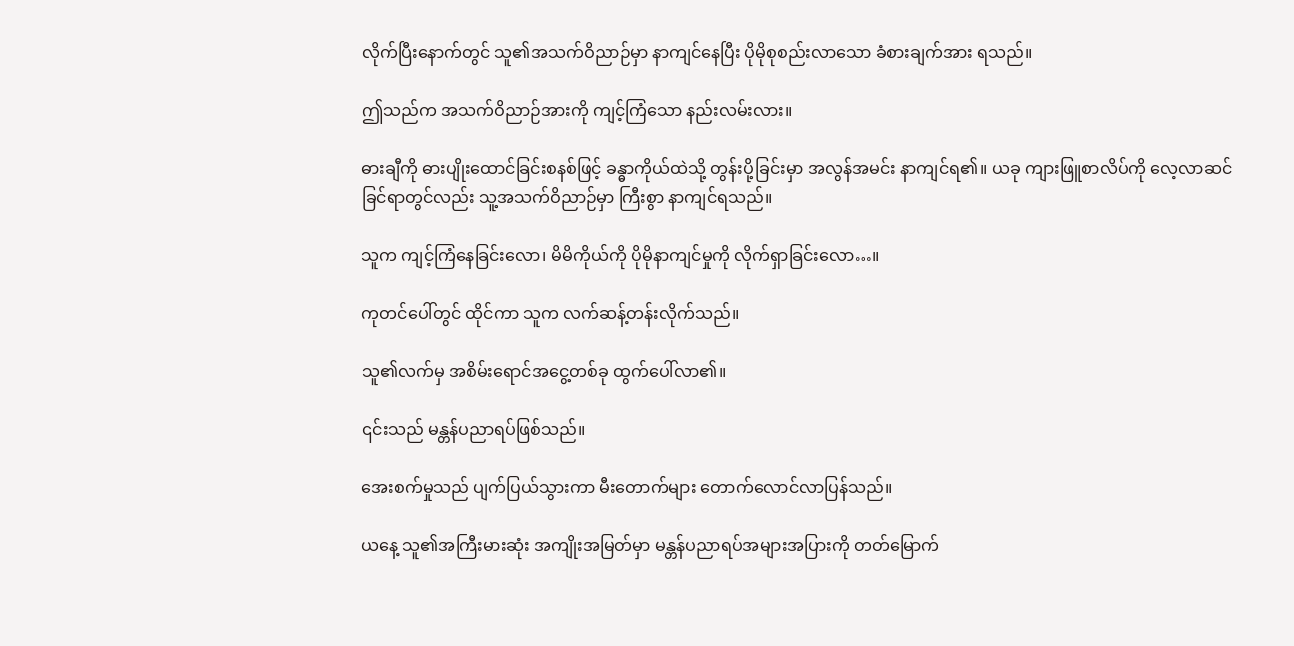လိုက်ပြီးနောက်တွင် သူ၏အသက်ဝိညာဉ်မှာ နာကျင်နေပြီး ပိုမိုစုစည်းလာသော ခံစားချက်အား ရသည်။

ဤသည်က အသက်ဝိညာဉ်အားကို ကျင့်ကြံသော နည်းလမ်းလား။

ဓားချီကို ဓားပျိုးထောင်ခြင်းစနစ်ဖြင့် ခန္ဓာကိုယ်ထဲသို့ တွန်းပို့ခြင်းမှာ အလွန်အမင်း နာကျင်ရ၏။ ယခု ကျားဖြူစာလိပ်ကို လေ့လာဆင်ခြင်ရာတွင်လည်း သူ့အသက်ဝိညာဉ်မှာ ကြီးစွာ နာကျင်ရသည်။

သူက ကျင့်ကြံနေခြင်းလော၊ မိမိကိုယ်ကို ပိုမိုနာကျင်မှုကို လိုက်ရှာခြင်းလော…။

ကုတင်ပေါ်တွင် ထိုင်ကာ သူက လက်ဆန့်တန်းလိုက်သည်။

သူ၏လက်မှ အစိမ်းရောင်အငွေ့တစ်ခု ထွက်ပေါ်လာ၏။

၎င်းသည် မန္တန်ပညာရပ်ဖြစ်သည်။

အေးစက်မှုသည် ပျက်ပြယ်သွားကာ မီးတောက်များ တောက်လောင်လာပြန်သည်။

ယနေ့ သူ၏အကြီးမားဆုံး အကျိုးအမြတ်မှာ မန္တန်ပညာရပ်အများအပြားကို တတ်မြောက်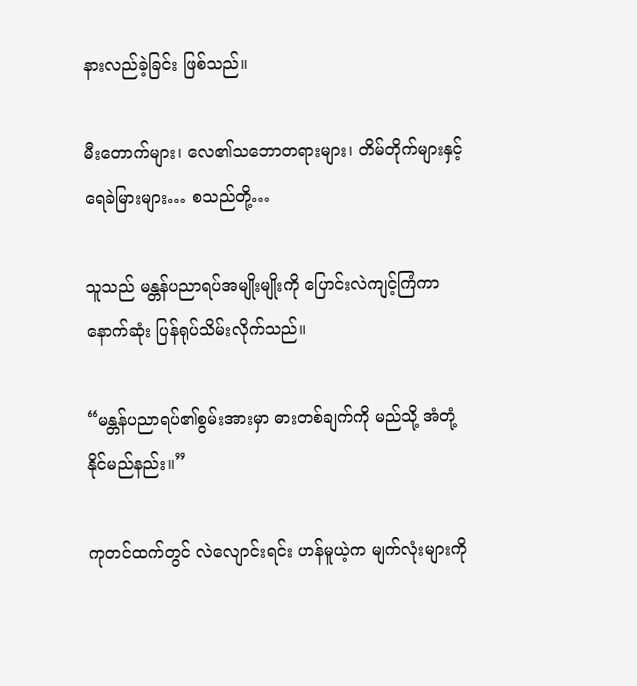နားလည်ခဲ့ခြင်း ဖြစ်သည်။

မီးတောက်များ၊ လေ၏သဘောတရားများ၊ တိမ်တိုက်များနှင့် ရေခဲမြားများ… စသည်တို့…

သူသည် မန္တန်ပညာရပ်အမျိုးမျိုးကို ပြောင်းလဲကျင့်ကြံကာ နောက်ဆုံး ပြန်ရုပ်သိမ်းလိုက်သည်။

“မန္တန်ပညာရပ်၏စွမ်းအားမှာ ဓားတစ်ချက်ကို မည်သို့ အံတုံ့နိုင်မည်နည်း။”

ကုတင်ထက်တွင် လဲလျောင်းရင်း ဟန်မူယဲ့က မျက်လုံးများကို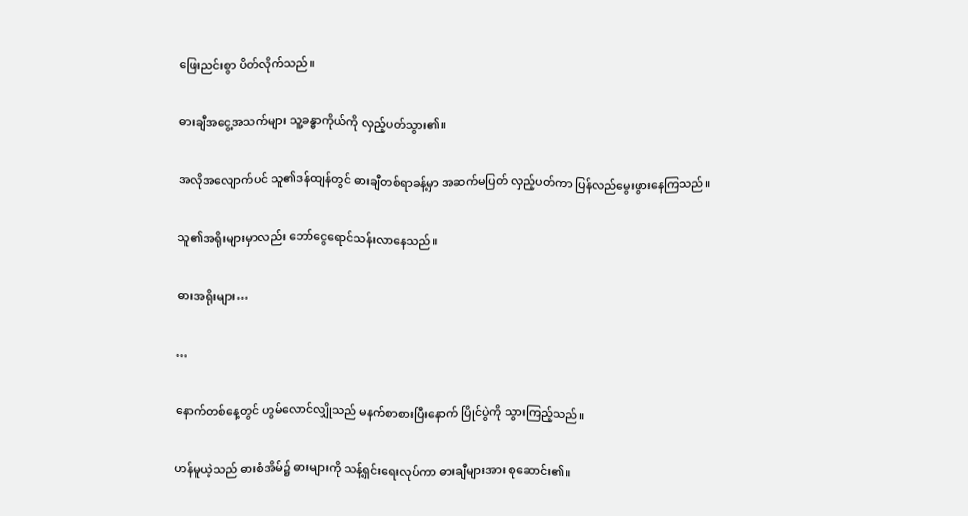ဖြေးညင်းစွာ ပိတ်လိုက်သည်။

ဓားချီအငွေ့အသက်များ သူ့ခန္ဓာကိုယ်ကို လှည့်ပတ်သွား၏။

အလိုအလျောက်ပင် သူ၏ဒန်ထျန်တွင် ဓားချီတစ်ရာခန့်မှာ အဆက်မပြတ် လှည့်ပတ်ကာ ပြန်လည်မွေးဖွားနေကြသည်။

သူ၏အရိုးများမှာလည်း ဘော်ငွေရောင်သန်းလာနေသည်။

ဓားအရိုးများ…

…

နောက်တစ်နေ့တွင် ဟွမ်လောင်လျှိုသည် မနက်စာစားပြီးနောက် ပြိုင်ပွဲကို သွားကြည့်သည်။

ဟန်မူယဲ့သည် ဓားစံအိမ်၌ ဓားများကို သန့်ရှင်းရေးလုပ်ကာ ဓားချီများအား စုဆောင်း၏။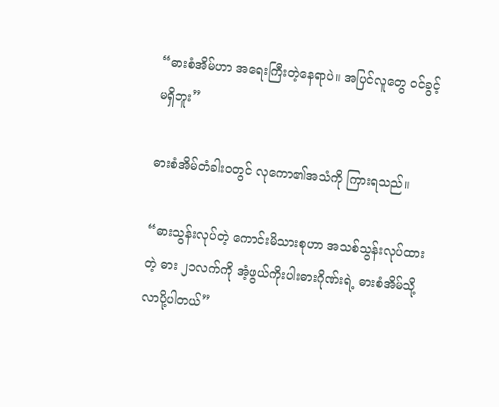“ဓားစံအိမ်ဟာ အရေးကြီးတဲ့နေရာပဲ။ အပြင်လူတွေ ဝင်ခွင့်မရှိဘူး”

ဓားစံအိမ်တံခါးဝတွင် လုကော၏အသံကို ကြားရသည်။

“ဓားသွန်းလုပ်တဲ့ ကောင်းမိသားစုဟာ အသစ်သွန်းလုပ်ထားတဲ့ ဓား ၂၁လက်ကို အံ့ဖွယ်ကိုးပါးဓားဂိုဏ်းရဲ့ ဓားစံအိမ်သို့ လာပို့ပါတယ်”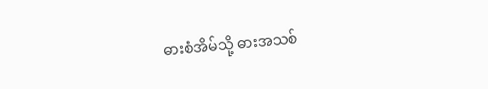ဓားစံအိမ်သို့ ဓားအသစ်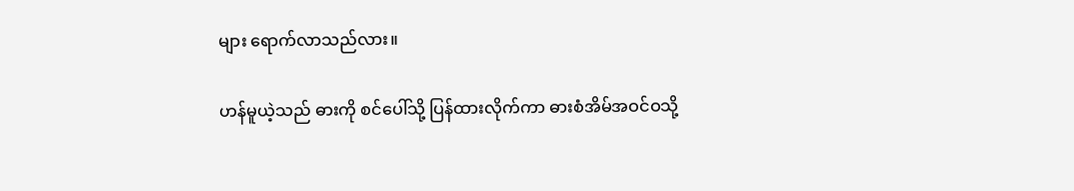များ ရောက်လာသည်လား။

ဟန်မူယဲ့သည် ဓားကို စင်ပေါ်သို့ ပြန်ထားလိုက်ကာ ဓားစံအိမ်အဝင်ဝသို့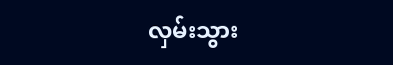လှမ်းသွား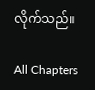လိုက်သည်။

All Chapters